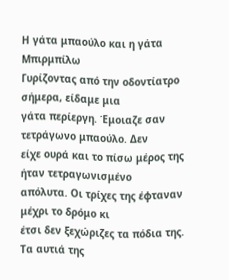Η γάτα μπαούλο και η γάτα Μπιρμπίλω
Γυρίζοντας από την οδοντίατρο σήμερα, είδαμε μια
γάτα περίεργη. Έμοιαζε σαν τετράγωνο μπαούλο. Δεν
είχε ουρά και το πίσω μέρος της ήταν τετραγωνισμένο
απόλυτα. Οι τρίχες της έφταναν μέχρι το δρόμο κι
έτσι δεν ξεχώριζες τα πόδια της. Τα αυτιά της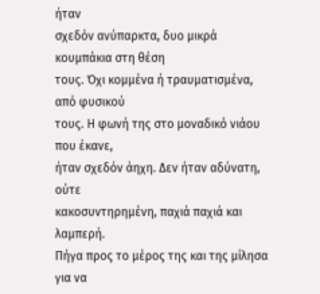ήταν
σχεδόν ανύπαρκτα, δυο μικρά κουμπάκια στη θέση
τους. Όχι κομμένα ή τραυματισμένα, από φυσικού
τους. Η φωνή της στο μοναδικό νιάου που έκανε,
ήταν σχεδόν άηχη. Δεν ήταν αδύνατη, ούτε
κακοσυντηρημένη, παχιά παχιά και λαμπερή.
Πήγα προς το μέρος της και της μίλησα για να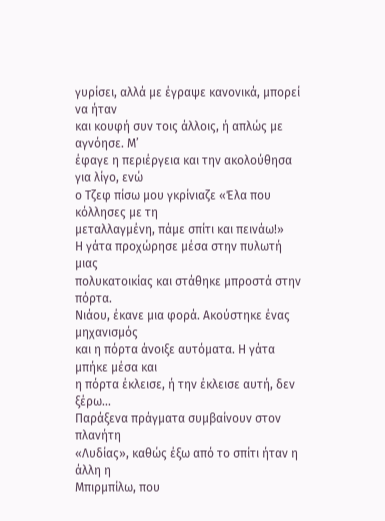γυρίσει, αλλά με έγραψε κανονικά, μπορεί να ήταν
και κουφή συν τοις άλλοις, ή απλώς με αγνόησε. Μ’
έφαγε η περιέργεια και την ακολούθησα για λίγο, ενώ
ο Τζεφ πίσω μου γκρίνιαζε «Έλα που κόλλησες με τη
μεταλλαγμένη, πάμε σπίτι και πεινάω!»
Η γάτα προχώρησε μέσα στην πυλωτή μιας
πολυκατοικίας και στάθηκε μπροστά στην πόρτα.
Νιάου, έκανε μια φορά. Ακούστηκε ένας μηχανισμός
και η πόρτα άνοιξε αυτόματα. Η γάτα μπήκε μέσα και
η πόρτα έκλεισε, ή την έκλεισε αυτή, δεν ξέρω...
Παράξενα πράγματα συμβαίνουν στον πλανήτη
«Λυδίας», καθώς έξω από το σπίτι ήταν η άλλη η
Μπιρμπίλω, που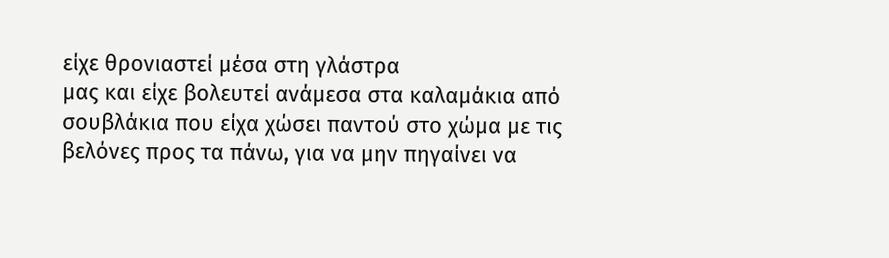είχε θρονιαστεί μέσα στη γλάστρα
μας και είχε βολευτεί ανάμεσα στα καλαμάκια από
σουβλάκια που είχα χώσει παντού στο χώμα με τις
βελόνες προς τα πάνω, για να μην πηγαίνει να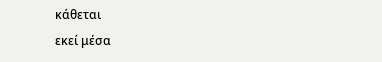κάθεται
εκεί μέσα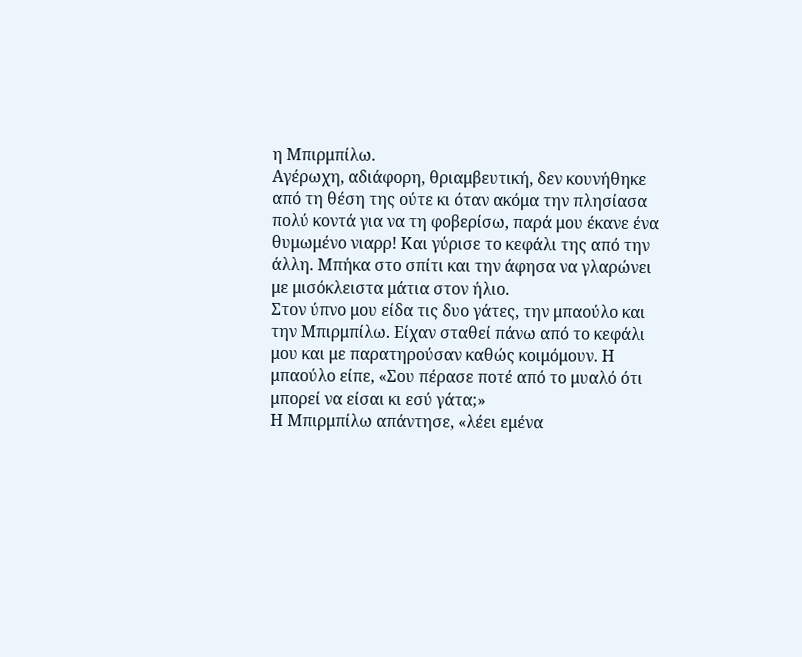η Μπιρμπίλω.
Αγέρωχη, αδιάφορη, θριαμβευτική, δεν κουνήθηκε
από τη θέση της ούτε κι όταν ακόμα την πλησίασα
πολύ κοντά για να τη φοβερίσω, παρά μου έκανε ένα
θυμωμένο νιαρρ! Και γύρισε το κεφάλι της από την
άλλη. Μπήκα στο σπίτι και την άφησα να γλαρώνει
με μισόκλειστα μάτια στον ήλιο.
Στον ύπνο μου είδα τις δυο γάτες, την μπαούλο και
την Μπιρμπίλω. Είχαν σταθεί πάνω από το κεφάλι
μου και με παρατηρούσαν καθώς κοιμόμουν. Η
μπαούλο είπε, «Σου πέρασε ποτέ από το μυαλό ότι
μπορεί να είσαι κι εσύ γάτα;»
Η Μπιρμπίλω απάντησε, «λέει εμένα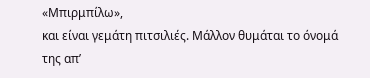«Μπιρμπίλω»,
και είναι γεμάτη πιτσιλιές. Μάλλον θυμάται το όνομά
της απ’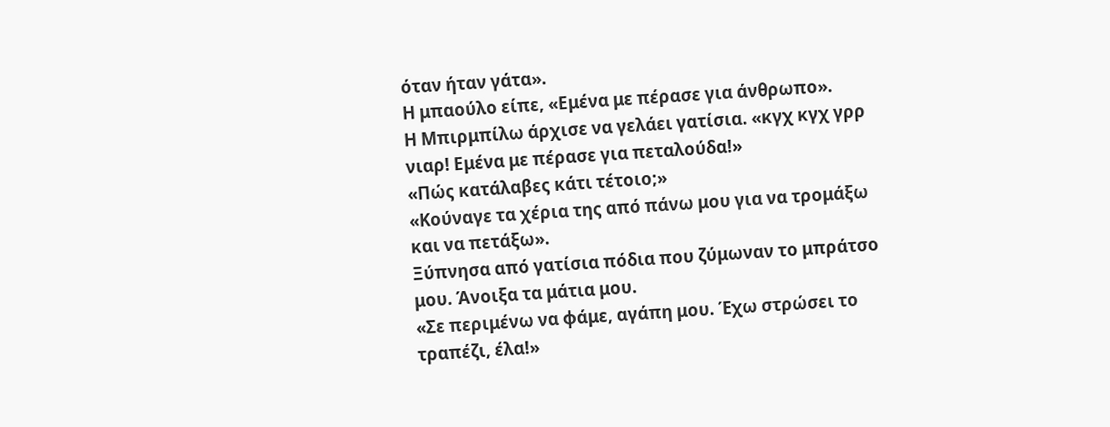όταν ήταν γάτα».
Η μπαούλο είπε, «Εμένα με πέρασε για άνθρωπο».
Η Μπιρμπίλω άρχισε να γελάει γατίσια. «κγχ κγχ γρρ
νιαρ! Εμένα με πέρασε για πεταλούδα!»
«Πώς κατάλαβες κάτι τέτοιο;»
«Κούναγε τα χέρια της από πάνω μου για να τρομάξω
και να πετάξω».
Ξύπνησα από γατίσια πόδια που ζύμωναν το μπράτσο
μου. Άνοιξα τα μάτια μου.
«Σε περιμένω να φάμε, αγάπη μου. Έχω στρώσει το
τραπέζι, έλα!»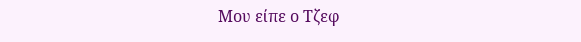Μου είπε ο Τζεφ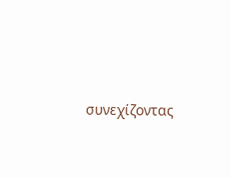συνεχίζοντας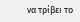να τρίβει το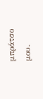μπράτσο
μου.